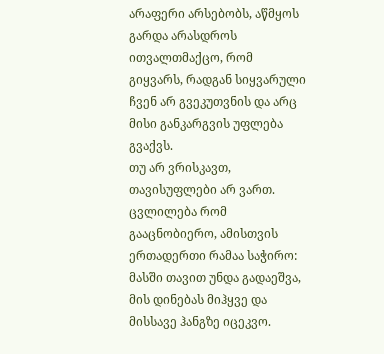არაფერი არსებობს, აწმყოს გარდა არასდროს ითვალთმაქცო, რომ გიყვარს, რადგან სიყვარული ჩვენ არ გვეკუთვნის და არც მისი განკარგვის უფლება გვაქვს.
თუ არ ვრისკავთ, თავისუფლები არ ვართ.
ცვლილება რომ გააცნობიერო, ამისთვის ერთადერთი რამაა საჭირო: მასში თავით უნდა გადაეშვა, მის დინებას მიჰყვე და მისსავე ჰანგზე იცეკვო.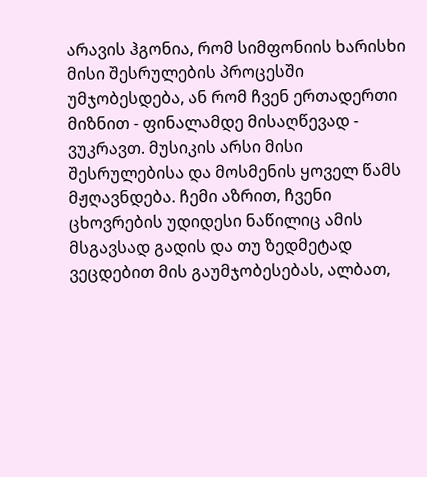არავის ჰგონია, რომ სიმფონიის ხარისხი მისი შესრულების პროცესში უმჯობესდება, ან რომ ჩვენ ერთადერთი მიზნით - ფინალამდე მისაღწევად - ვუკრავთ. მუსიკის არსი მისი შესრულებისა და მოსმენის ყოველ წამს მჟღავნდება. ჩემი აზრით, ჩვენი ცხოვრების უდიდესი ნაწილიც ამის მსგავსად გადის და თუ ზედმეტად ვეცდებით მის გაუმჯობესებას, ალბათ,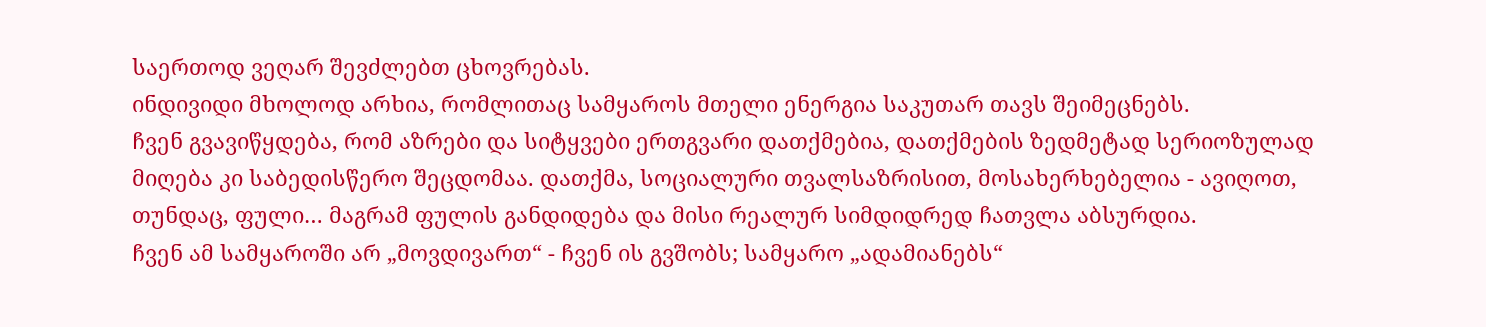საერთოდ ვეღარ შევძლებთ ცხოვრებას.
ინდივიდი მხოლოდ არხია, რომლითაც სამყაროს მთელი ენერგია საკუთარ თავს შეიმეცნებს.
ჩვენ გვავიწყდება, რომ აზრები და სიტყვები ერთგვარი დათქმებია, დათქმების ზედმეტად სერიოზულად მიღება კი საბედისწერო შეცდომაა. დათქმა, სოციალური თვალსაზრისით, მოსახერხებელია - ავიღოთ, თუნდაც, ფული… მაგრამ ფულის განდიდება და მისი რეალურ სიმდიდრედ ჩათვლა აბსურდია.
ჩვენ ამ სამყაროში არ „მოვდივართ“ - ჩვენ ის გვშობს; სამყარო „ადამიანებს“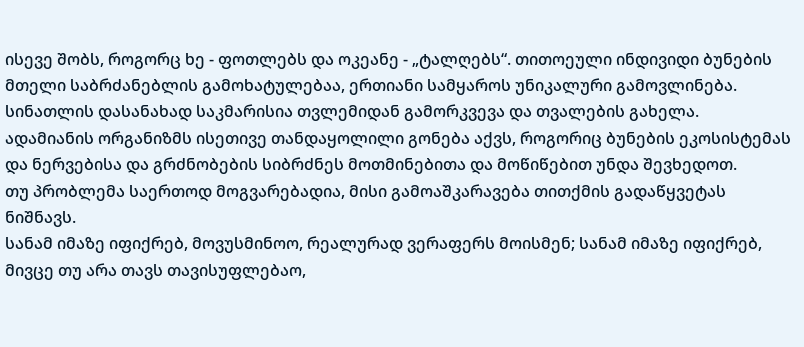ისევე შობს, როგორც ხე - ფოთლებს და ოკეანე - „ტალღებს“. თითოეული ინდივიდი ბუნების მთელი საბრძანებლის გამოხატულებაა, ერთიანი სამყაროს უნიკალური გამოვლინება.
სინათლის დასანახად საკმარისია თვლემიდან გამორკვევა და თვალების გახელა.
ადამიანის ორგანიზმს ისეთივე თანდაყოლილი გონება აქვს, როგორიც ბუნების ეკოსისტემას და ნერვებისა და გრძნობების სიბრძნეს მოთმინებითა და მოწიწებით უნდა შევხედოთ.
თუ პრობლემა საერთოდ მოგვარებადია, მისი გამოაშკარავება თითქმის გადაწყვეტას ნიშნავს.
სანამ იმაზე იფიქრებ, მოვუსმინოო, რეალურად ვერაფერს მოისმენ; სანამ იმაზე იფიქრებ, მივცე თუ არა თავს თავისუფლებაო,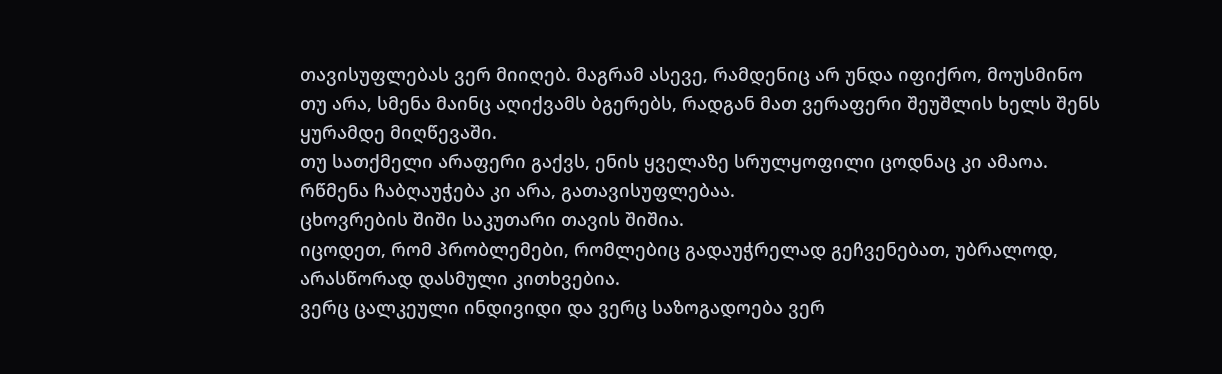თავისუფლებას ვერ მიიღებ. მაგრამ ასევე, რამდენიც არ უნდა იფიქრო, მოუსმინო თუ არა, სმენა მაინც აღიქვამს ბგერებს, რადგან მათ ვერაფერი შეუშლის ხელს შენს ყურამდე მიღწევაში.
თუ სათქმელი არაფერი გაქვს, ენის ყველაზე სრულყოფილი ცოდნაც კი ამაოა.
რწმენა ჩაბღაუჭება კი არა, გათავისუფლებაა.
ცხოვრების შიში საკუთარი თავის შიშია.
იცოდეთ, რომ პრობლემები, რომლებიც გადაუჭრელად გეჩვენებათ, უბრალოდ, არასწორად დასმული კითხვებია.
ვერც ცალკეული ინდივიდი და ვერც საზოგადოება ვერ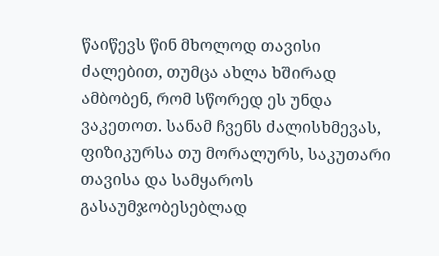წაიწევს წინ მხოლოდ თავისი ძალებით, თუმცა ახლა ხშირად ამბობენ, რომ სწორედ ეს უნდა ვაკეთოთ. სანამ ჩვენს ძალისხმევას, ფიზიკურსა თუ მორალურს, საკუთარი თავისა და სამყაროს გასაუმჯობესებლად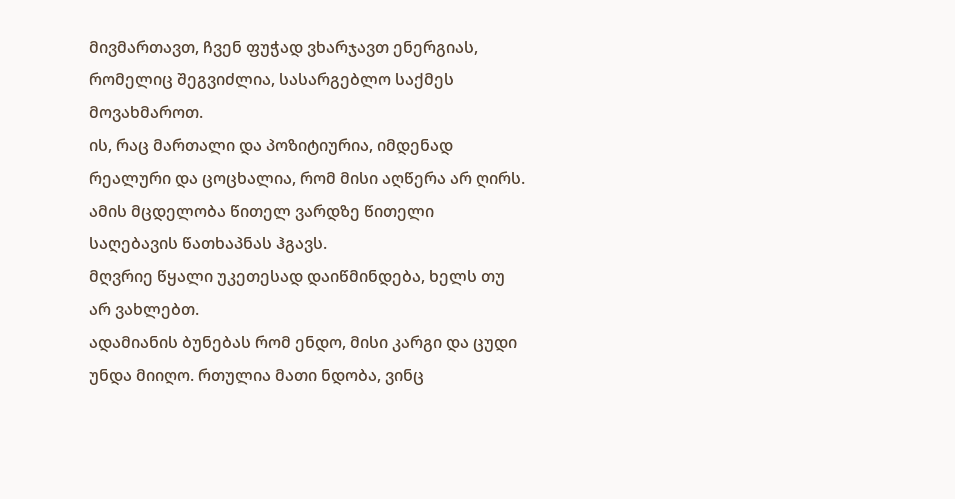მივმართავთ, ჩვენ ფუჭად ვხარჯავთ ენერგიას, რომელიც შეგვიძლია, სასარგებლო საქმეს მოვახმაროთ.
ის, რაც მართალი და პოზიტიურია, იმდენად რეალური და ცოცხალია, რომ მისი აღწერა არ ღირს. ამის მცდელობა წითელ ვარდზე წითელი საღებავის წათხაპნას ჰგავს.
მღვრიე წყალი უკეთესად დაიწმინდება, ხელს თუ არ ვახლებთ.
ადამიანის ბუნებას რომ ენდო, მისი კარგი და ცუდი უნდა მიიღო. რთულია მათი ნდობა, ვინც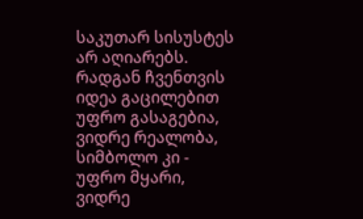საკუთარ სისუსტეს არ აღიარებს.
რადგან ჩვენთვის იდეა გაცილებით უფრო გასაგებია, ვიდრე რეალობა, სიმბოლო კი - უფრო მყარი, ვიდრე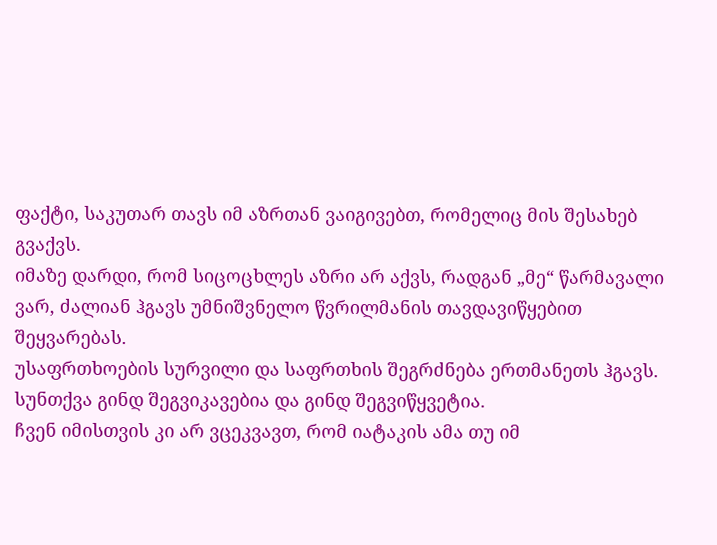ფაქტი, საკუთარ თავს იმ აზრთან ვაიგივებთ, რომელიც მის შესახებ გვაქვს.
იმაზე დარდი, რომ სიცოცხლეს აზრი არ აქვს, რადგან „მე“ წარმავალი ვარ, ძალიან ჰგავს უმნიშვნელო წვრილმანის თავდავიწყებით შეყვარებას.
უსაფრთხოების სურვილი და საფრთხის შეგრძნება ერთმანეთს ჰგავს. სუნთქვა გინდ შეგვიკავებია და გინდ შეგვიწყვეტია.
ჩვენ იმისთვის კი არ ვცეკვავთ, რომ იატაკის ამა თუ იმ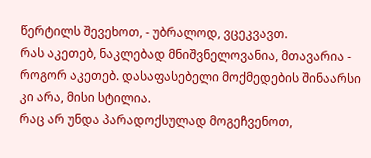წერტილს შევეხოთ, - უბრალოდ, ვცეკვავთ.
რას აკეთებ, ნაკლებად მნიშვნელოვანია, მთავარია - როგორ აკეთებ. დასაფასებელი მოქმედების შინაარსი კი არა, მისი სტილია.
რაც არ უნდა პარადოქსულად მოგეჩვენოთ,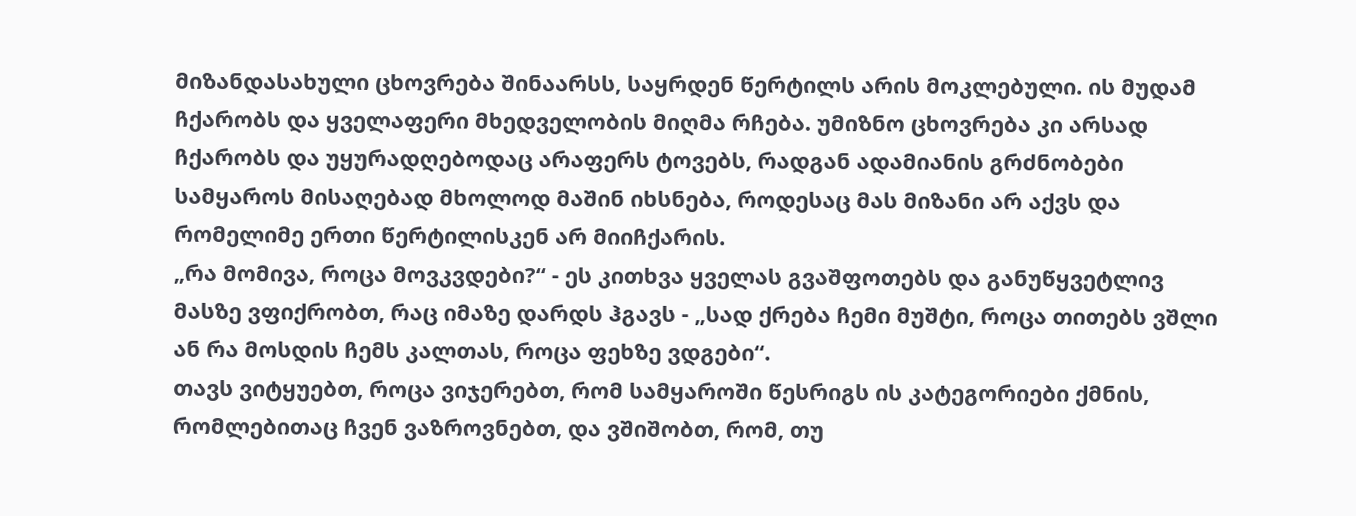მიზანდასახული ცხოვრება შინაარსს, საყრდენ წერტილს არის მოკლებული. ის მუდამ ჩქარობს და ყველაფერი მხედველობის მიღმა რჩება. უმიზნო ცხოვრება კი არსად ჩქარობს და უყურადღებოდაც არაფერს ტოვებს, რადგან ადამიანის გრძნობები სამყაროს მისაღებად მხოლოდ მაშინ იხსნება, როდესაც მას მიზანი არ აქვს და რომელიმე ერთი წერტილისკენ არ მიიჩქარის.
„რა მომივა, როცა მოვკვდები?“ - ეს კითხვა ყველას გვაშფოთებს და განუწყვეტლივ მასზე ვფიქრობთ, რაც იმაზე დარდს ჰგავს - „სად ქრება ჩემი მუშტი, როცა თითებს ვშლი ან რა მოსდის ჩემს კალთას, როცა ფეხზე ვდგები“.
თავს ვიტყუებთ, როცა ვიჯერებთ, რომ სამყაროში წესრიგს ის კატეგორიები ქმნის, რომლებითაც ჩვენ ვაზროვნებთ, და ვშიშობთ, რომ, თუ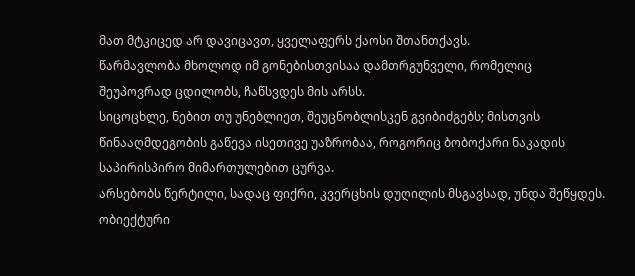მათ მტკიცედ არ დავიცავთ, ყველაფერს ქაოსი შთანთქავს.
წარმავლობა მხოლოდ იმ გონებისთვისაა დამთრგუნველი, რომელიც შეუპოვრად ცდილობს, ჩაწსვდეს მის არსს.
სიცოცხლე, ნებით თუ უნებლიეთ, შეუცნობლისკენ გვიბიძგებს; მისთვის წინააღმდეგობის გაწევა ისეთივე უაზრობაა, როგორიც ბობოქარი ნაკადის საპირისპირო მიმართულებით ცურვა.
არსებობს წერტილი, სადაც ფიქრი, კვერცხის დუღილის მსგავსად, უნდა შეწყდეს.
ობიექტური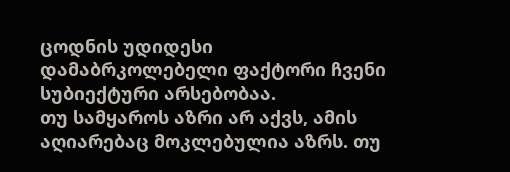ცოდნის უდიდესი დამაბრკოლებელი ფაქტორი ჩვენი სუბიექტური არსებობაა.
თუ სამყაროს აზრი არ აქვს, ამის აღიარებაც მოკლებულია აზრს. თუ